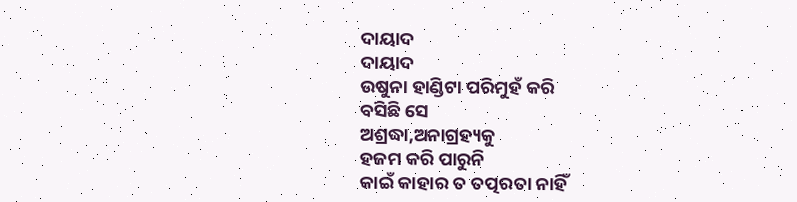ଦାୟାଦ
ଦାୟାଦ
ଉଷୁନା ହାଣ୍ଡିଟା ପରିମୁହଁ କରି
ବସିଛି ସେ
ଅଶ୍ରଦ୍ଧା,ଅନାଗ୍ରହ୍ୟକୁ
ହଜମ କରି ପାରୁନି
କାଇଁ କାହାର ତ ତତ୍ପରତା ନାହିଁ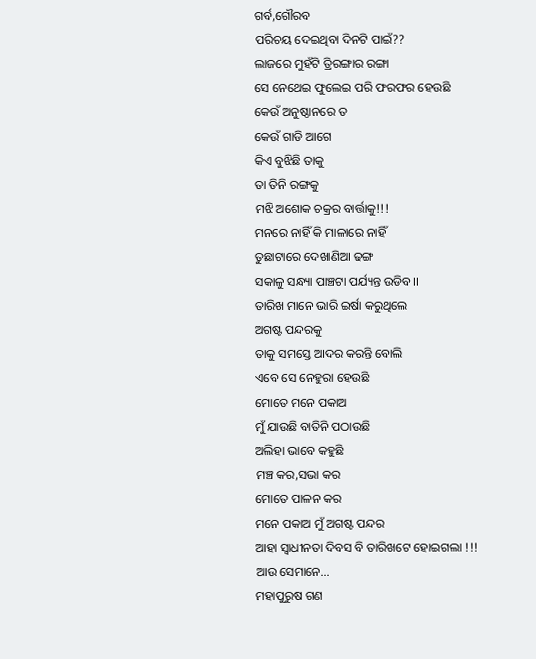ଗର୍ବ,ଗୌରବ
ପରିଚୟ ଦେଇଥିବା ଦିନଟି ପାଇଁ??
ଲାଜରେ ମୁହଁଟି ତ୍ରିରଙ୍ଗାର ରଙ୍ଗା
ସେ ନେଥେଇ ଫୁଲେଇ ପରି ଫରଫର ହେଉଛି
କେଉଁ ଅନୁଷ୍ଠାନରେ ତ
କେଉଁ ଗାଡି ଆଗେ
କିଏ ବୁଝିଛି ତାକୁ
ତା ତିନି ରଙ୍ଗକୁ
ମଝି ଅଶୋକ ଚକ୍ରର ବାର୍ତ୍ତାକୁ!!!
ମନରେ ନାହିଁ କି ମାଳାରେ ନାହିଁ
ତୁଛାଟାରେ ଦେଖାଣିଆ ଢଙ୍ଗ
ସକାଳୁ ସନ୍ଧ୍ୟା ପାଞ୍ଚଟା ପର୍ଯ୍ୟନ୍ତ ଉଡିବ।।
ତାରିଖ ମାନେ ଭାରି ଇର୍ଷା କରୁଥିଲେ
ଅଗଷ୍ଟ ପନ୍ଦରକୁ
ତାକୁ ସମସ୍ତେ ଆଦର କରନ୍ତି ବୋଲି
ଏବେ ସେ ନେହୁରା ହେଉଛି
ମୋତେ ମନେ ପକାଅ
ମୁଁ ଯାଉଛି ବାତିନି ପଠାଉଛି
ଅଲିହା ଭାବେ କହୁଛି
ମଞ୍ଚ କର,ସଭା କର
ମୋତେ ପାଳନ କର
ମନେ ପକାଅ ମୁଁ ଅଗଷ୍ଟ ପନ୍ଦର
ଆହା ସ୍ୱାଧୀନତା ଦିବସ ବି ତାରିଖଟେ ହୋଇଗଲା !!!
ଆଉ ସେମାନେ...
ମହାପୁରୁଷ ଗଣ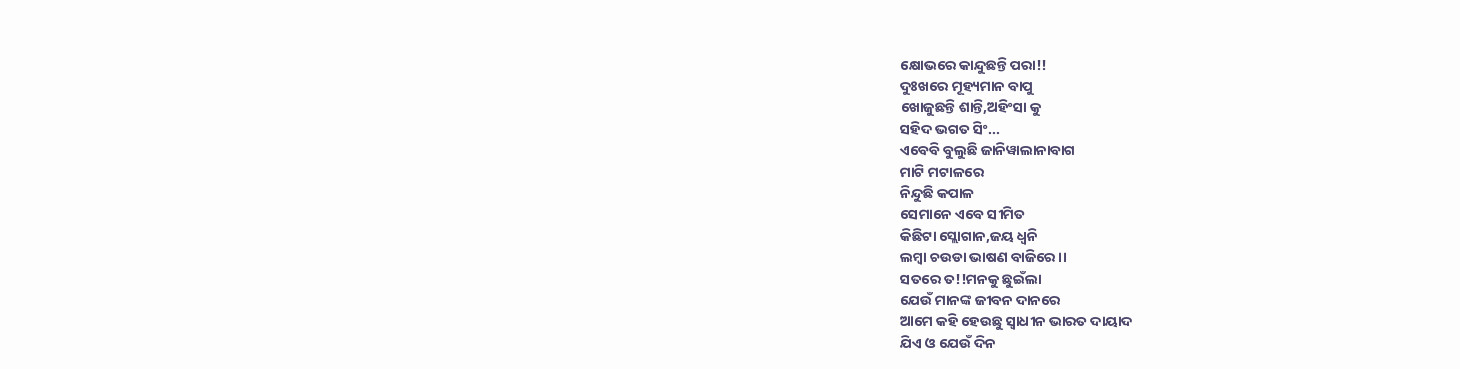କ୍ଷୋଭରେ କାନ୍ଦୁଛନ୍ତି ପରା!!
ଦୁଃଖରେ ମୂହ୍ୟମାନ ବାପୁ
ଖୋଜୁଛନ୍ତି ଶାନ୍ତି,ଅହିଂସା କୁ
ସହିଦ ଭଗତ ସିଂ...
ଏବେବି ବୁଲୁଛି ଜାନିୱାଲାନାବାଗ
ମାଟି ମଟାଳରେ
ନିନ୍ଦୁଛି କପାଳ
ସେମାନେ ଏବେ ସୀମିତ
କିଛିଟା ସ୍ଲୋଗାନ,ଜୟ ଧ୍ୱନି
ଲମ୍ବା ଚଉଡା ଭାଷଣ ବାଜିରେ।।
ସତରେ ତ!!ମନକୁ ଛୁଇଁଲା
ଯେଉଁ ମାନଙ୍କ ଜୀବନ ଦାନରେ
ଆମେ କହି ହେଉଛୁ ସ୍ୱାଧୀନ ଭାରତ ଦାୟାଦ
ଯିଏ ଓ ଯେଉଁ ଦିନ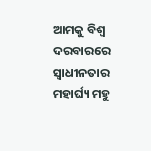ଆମକୁ ବିଶ୍ୱ ଦରବାରରେ
ସ୍ବାଧୀନତାର ମହାର୍ଘ୍ୟ ମହୁ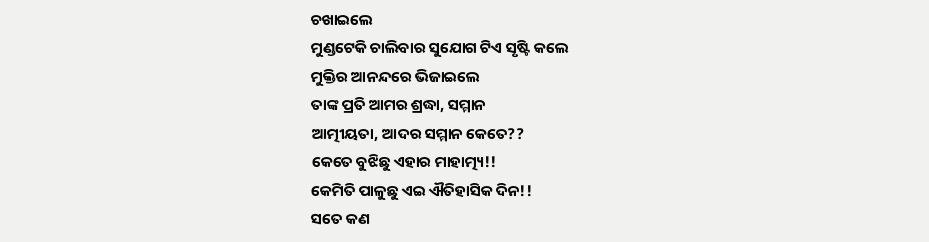ଚଖାଇଲେ
ମୁଣ୍ଡଟେକି ଚାଲିବାର ସୁଯୋଗ ଟିଏ ସୃଷ୍ଟି କଲେ
ମୁକ୍ତିର ଆନନ୍ଦରେ ଭିଜାଇଲେ
ତାଙ୍କ ପ୍ରତି ଆମର ଶ୍ରଦ୍ଧା, ସମ୍ମାନ
ଆତ୍ମୀୟତା, ଆଦର ସମ୍ମାନ କେତେ??
କେତେ ବୁଝିଛୁ ଏହାର ମାହାତ୍ମ୍ୟ!!
କେମିତି ପାଳୁଛୁ ଏଇ ଐତିହାସିକ ଦିନ!!
ସତେ କଣ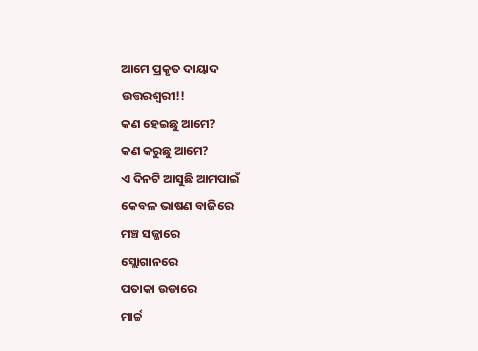ଆମେ ପ୍ରକୃତ ଦାୟାଦ
ଉତ୍ତରଶ୍ୱରୀ!!
କଣ ହେଇଛୁ ଆମେ?
କଣ କରୁଛୁ ଆମେ?
ଏ ଦିନଟି ଆସୁଛି ଆମପାଇଁ
କେବଳ ଭାଷଣ ବାଜିରେ
ମଞ୍ଚ ସଜ୍ଜାରେ
ସ୍ଲୋଗାନରେ
ପତାକା ଉଡାରେ
ମାର୍ଚ୍ଚ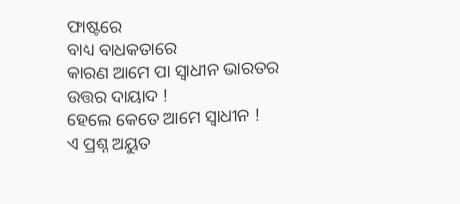ଫାଷ୍ଟରେ
ବାଧ୍ୟ ବାଧକତାରେ
କାରଣ ଆମେ ପା ସ୍ୱାଧୀନ ଭାରତର
ଉତ୍ତର ଦାୟାଦ !
ହେଲେ କେତେ ଆମେ ସ୍ୱାଧୀନ !
ଏ ପ୍ରଶ୍ନ ଅୟୁତ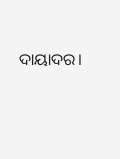ଦାୟାଦର।